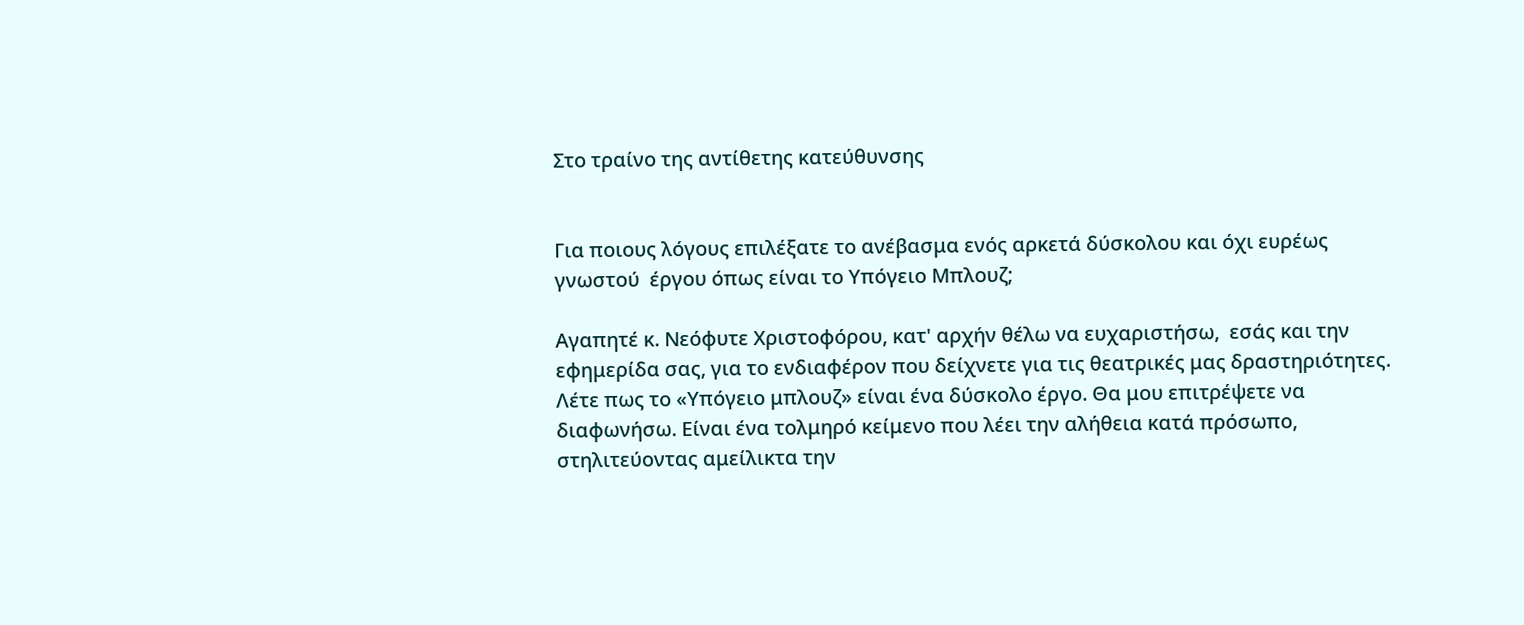Στο τραίνο της αντίθετης κατεύθυνσης


Για ποιους λόγους επιλέξατε το ανέβασμα ενός αρκετά δύσκολου και όχι ευρέως γνωστού  έργου όπως είναι το Υπόγειο Μπλουζ;

Αγαπητέ κ. Νεόφυτε Χριστοφόρου, κατ' αρχήν θέλω να ευχαριστήσω,  εσάς και την εφημερίδα σας, για το ενδιαφέρον που δείχνετε για τις θεατρικές μας δραστηριότητες. Λέτε πως το «Υπόγειο μπλουζ» είναι ένα δύσκολο έργο. Θα μου επιτρέψετε να διαφωνήσω. Είναι ένα τολμηρό κείμενο που λέει την αλήθεια κατά πρόσωπο, στηλιτεύοντας αμείλικτα την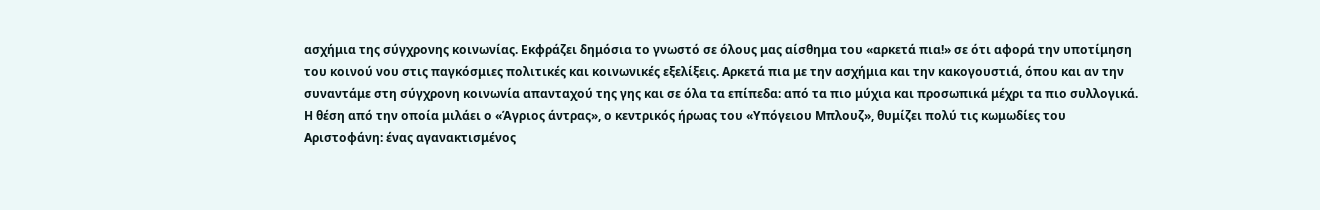ασχήμια της σύγχρονης κοινωνίας. Εκφράζει δημόσια το γνωστό σε όλους μας αίσθημα του «αρκετά πια!» σε ότι αφορά την υποτίμηση του κοινού νου στις παγκόσμιες πολιτικές και κοινωνικές εξελίξεις. Αρκετά πια με την ασχήμια και την κακογουστιά, όπου και αν την συναντάμε στη σύγχρονη κοινωνία απανταχού της γης και σε όλα τα επίπεδα: από τα πιο μύχια και προσωπικά μέχρι τα πιο συλλογικά. Η θέση από την οποία μιλάει ο «Άγριος άντρας», ο κεντρικός ήρωας του «Υπόγειου Μπλουζ», θυμίζει πολύ τις κωμωδίες του Αριστοφάνη: ένας αγανακτισμένος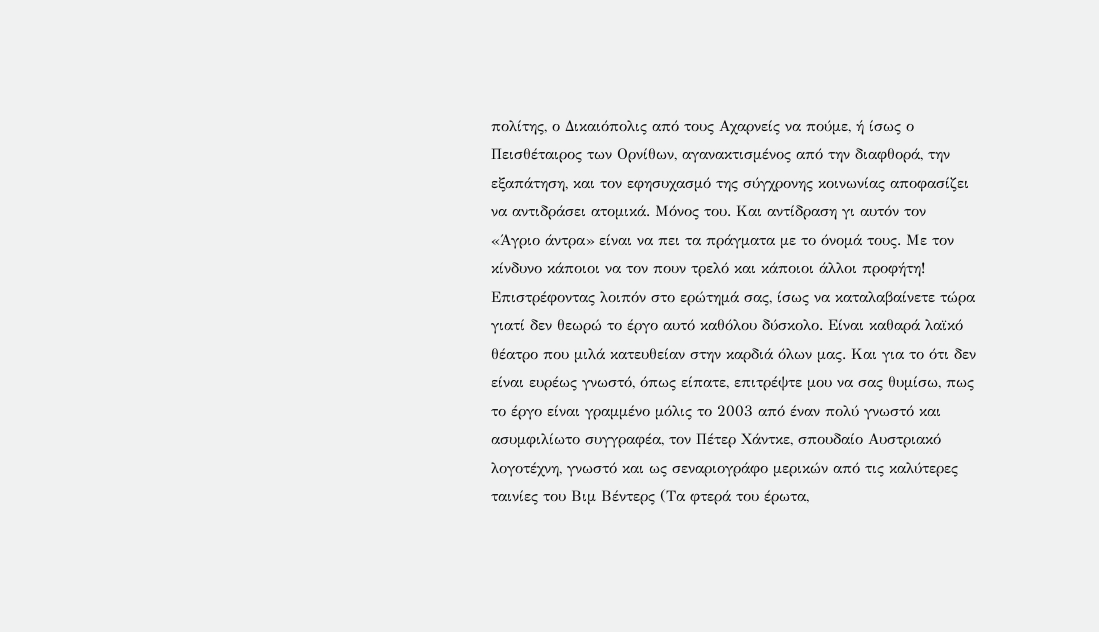πολίτης, ο Δικαιόπολις από τους Αχαρνείς να πούμε, ή ίσως ο Πεισθέταιρος των Ορνίθων, αγανακτισμένος από την διαφθορά, την εξαπάτηση, και τον εφησυχασμό της σύγχρονης κοινωνίας αποφασίζει να αντιδράσει ατομικά. Μόνος του. Και αντίδραση γι αυτόν τον «Άγριο άντρα» είναι να πει τα πράγματα με το όνομά τους. Με τον κίνδυνο κάποιοι να τον πουν τρελό και κάποιοι άλλοι προφήτη! Επιστρέφοντας λοιπόν στο ερώτημά σας, ίσως να καταλαβαίνετε τώρα γιατί δεν θεωρώ το έργο αυτό καθόλου δύσκολο. Είναι καθαρά λαϊκό θέατρο που μιλά κατευθείαν στην καρδιά όλων μας. Και για το ότι δεν είναι ευρέως γνωστό, όπως είπατε, επιτρέψτε μου να σας θυμίσω, πως το έργο είναι γραμμένο μόλις το 2003 από έναν πολύ γνωστό και ασυμφιλίωτο συγγραφέα, τον Πέτερ Χάντκε, σπουδαίο Αυστριακό λογοτέχνη, γνωστό και ως σεναριογράφο μερικών από τις καλύτερες ταινίες του Βιμ Βέντερς (Τα φτερά του έρωτα,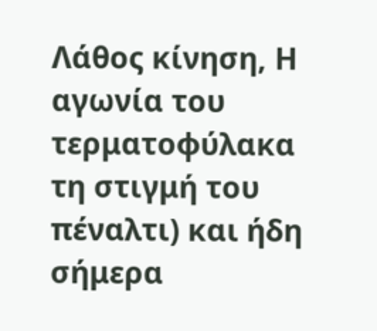Λάθος κίνηση, Η αγωνία του τερματοφύλακα τη στιγμή του πέναλτι) και ήδη σήμερα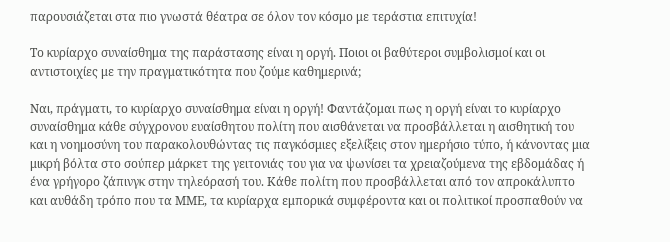παρουσιάζεται στα πιο γνωστά θέατρα σε όλον τον κόσμο με τεράστια επιτυχία!

Το κυρίαρχο συναίσθημα της παράστασης είναι η οργή. Ποιοι οι βαθύτεροι συμβολισμοί και οι αντιστοιχίες με την πραγματικότητα που ζούμε καθημερινά;

Ναι, πράγματι, το κυρίαρχο συναίσθημα είναι η οργή! Φαντάζομαι πως η οργή είναι το κυρίαρχο συναίσθημα κάθε σύγχρονου ευαίσθητου πολίτη που αισθάνεται να προσβάλλεται η αισθητική του και η νοημοσύνη του παρακολουθώντας τις παγκόσμιες εξελίξεις στον ημερήσιο τύπο, ή κάνοντας μια μικρή βόλτα στο σούπερ μάρκετ της γειτονιάς του για να ψωνίσει τα χρειαζούμενα της εβδομάδας ή ένα γρήγορο ζάπινγκ στην τηλεόρασή του. Κάθε πολίτη που προσβάλλεται από τον απροκάλυπτο και αυθάδη τρόπο που τα ΜΜΕ, τα κυρίαρχα εμπορικά συμφέροντα και οι πολιτικοί προσπαθούν να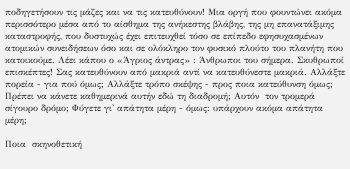ποδηγετήσουν τις μάζες και να τις κατευθύνουν! Μια οργή που φουντώνει ακόμα περισσότερο μέσα από το αίσθημα της ανήκεστης βλάβης, της μη επανατάξιμης καταστροφής, που δυστυχώς έχει επιτευχθεί τόσο σε επίπεδο εφησυχασμένων ατομικών συνειδήσεων όσο και σε ολόκληρο τον φυσικό πλούτο του πλανήτη που κατοικούμε. Λέει κάπου ο «Άγριος άντρας» : Άνθρωποι του σήμερα. Σκυθρωποί επισκέπτες! Σας κατευθύνουν από μακριά αντί να κατευθύνεστε μακριά. Αλλάξτε πορεία - για πού όμως; Αλλάξτε τρόπο σκέψης - προς ποια κατεύθυνση όμως; Πρέπει να κάνετε καθημερινά αυτήν εδώ τη διαδρομή; Αυτόν  τον τρομερά σίγουρο δρόμο; Φύγετε γι' απάτητα μέρη - όμως: υπάρχουν ακόμα απάτητα μέρη;

Ποια  σκηνοθετική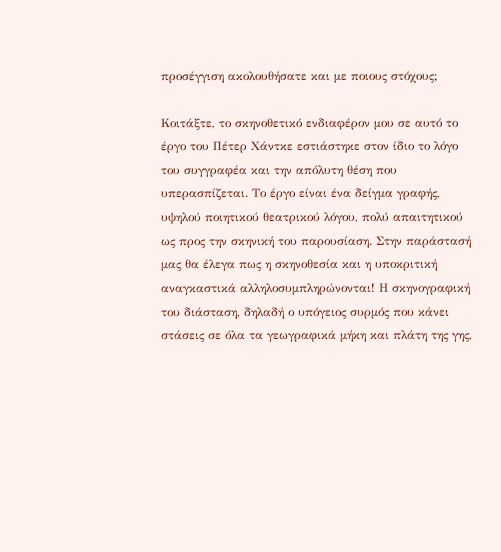προσέγγιση ακολουθήσατε και με ποιους στόχους;

Κοιτάξτε, το σκηνοθετικό ενδιαφέρον μου σε αυτό το έργο του Πέτερ Χάντκε εστιάστηκε στον ίδιο το λόγο του συγγραφέα και την απόλυτη θέση που υπερασπίζεται. Το έργο είναι ένα δείγμα γραφής, υψηλού ποιητικού θεατρικού λόγου, πολύ απαιτητικού ως προς την σκηνική του παρουσίαση. Στην παράστασή μας θα έλεγα πως η σκηνοθεσία και η υποκριτική αναγκαστικά αλληλοσυμπληρώνονται! Η σκηνογραφική του διάσταση, δηλαδή ο υπόγειος συρμός που κάνει στάσεις σε όλα τα γεωγραφικά μήκη και πλάτη της γης,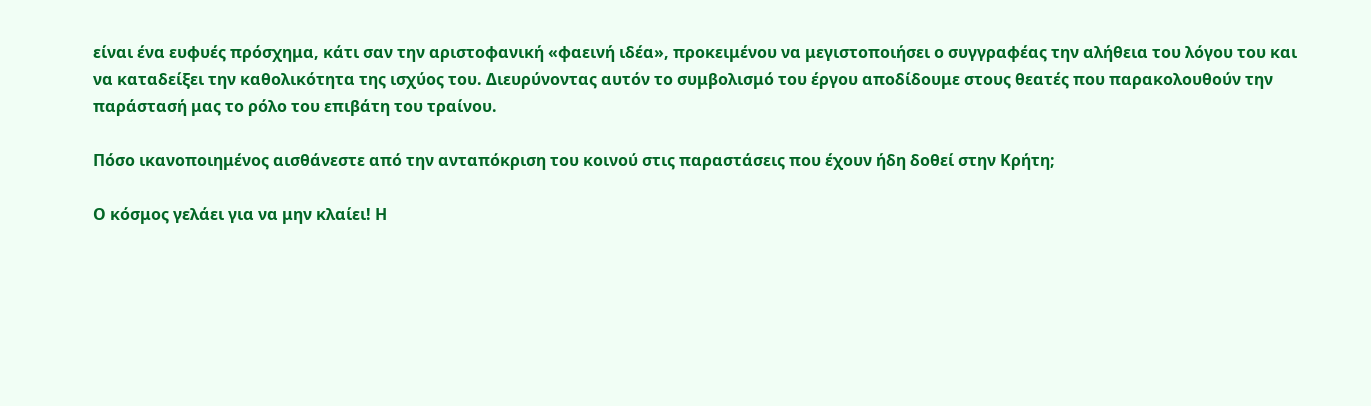είναι ένα ευφυές πρόσχημα, κάτι σαν την αριστοφανική «φαεινή ιδέα», προκειμένου να μεγιστοποιήσει ο συγγραφέας την αλήθεια του λόγου του και να καταδείξει την καθολικότητα της ισχύος του. Διευρύνοντας αυτόν το συμβολισμό του έργου αποδίδουμε στους θεατές που παρακολουθούν την παράστασή μας το ρόλο του επιβάτη του τραίνου.

Πόσο ικανοποιημένος αισθάνεστε από την ανταπόκριση του κοινού στις παραστάσεις που έχουν ήδη δοθεί στην Κρήτη;

Ο κόσμος γελάει για να μην κλαίει! Η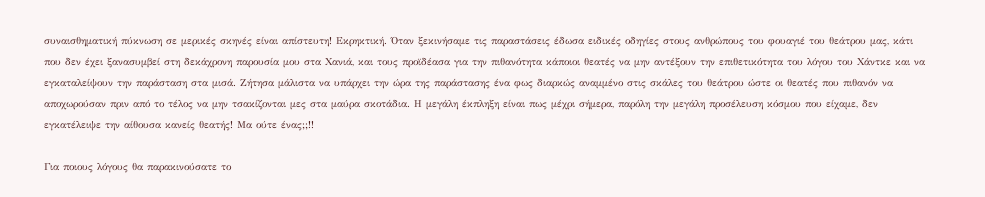συναισθηματική πύκνωση σε μερικές σκηνές είναι απίστευτη! Εκρηκτική. Όταν ξεκινήσαμε τις παραστάσεις έδωσα ειδικές οδηγίες στους ανθρώπους του φουαγιέ του θεάτρου μας, κάτι που δεν έχει ξανασυμβεί στη δεκάχρονη παρουσία μου στα Χανιά, και τους προϊδέασα για την πιθανότητα κάποιοι θεατές να μην αντέξουν την επιθετικότητα του λόγου του Χάντκε και να εγκαταλείψουν την παράσταση στα μισά. Ζήτησα μάλιστα να υπάρχει την ώρα της παράστασης ένα φως διαρκώς αναμμένο στις σκάλες του θεάτρου ώστε οι θεατές που πιθανόν να αποχωρούσαν πριν από το τέλος να μην τσακίζονται μες στα μαύρα σκοτάδια. Η μεγάλη έκπληξη είναι πως μέχρι σήμερα, παρόλη την μεγάλη προσέλευση κόσμου που είχαμε, δεν εγκατέλειψε την αίθουσα κανείς θεατής! Μα ούτε ένας;;!!

Για ποιους λόγους θα παρακινούσατε το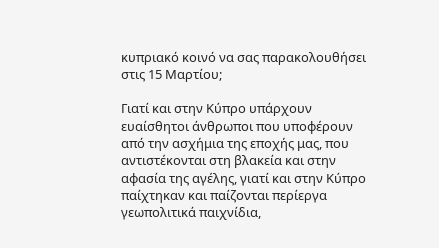κυπριακό κοινό να σας παρακολουθήσει στις 15 Μαρτίου;

Γιατί και στην Κύπρο υπάρχουν ευαίσθητοι άνθρωποι που υποφέρουν από την ασχήμια της εποχής μας, που αντιστέκονται στη βλακεία και στην αφασία της αγέλης, γιατί και στην Κύπρο παίχτηκαν και παίζονται περίεργα γεωπολιτικά παιχνίδια,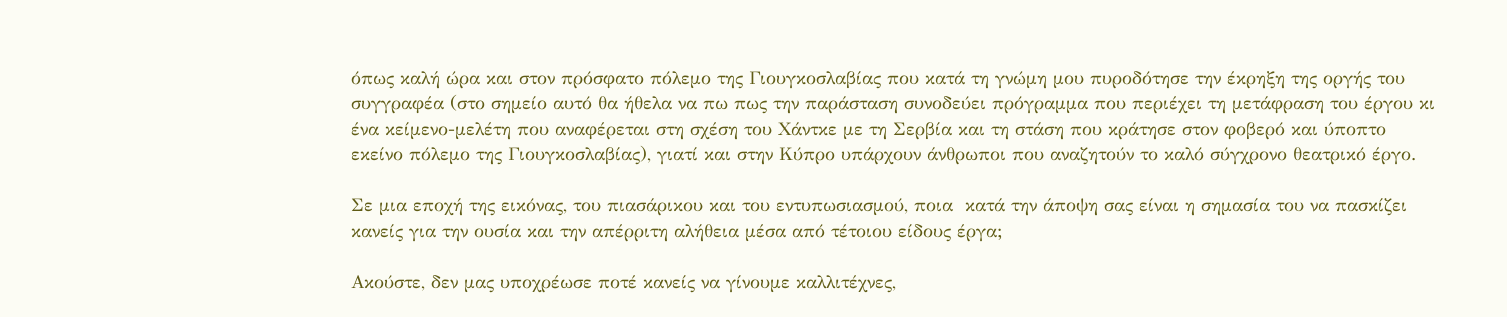όπως καλή ώρα και στον πρόσφατο πόλεμο της Γιουγκοσλαβίας που κατά τη γνώμη μου πυροδότησε την έκρηξη της οργής του συγγραφέα (στο σημείο αυτό θα ήθελα να πω πως την παράσταση συνοδεύει πρόγραμμα που περιέχει τη μετάφραση του έργου κι ένα κείμενο-μελέτη που αναφέρεται στη σχέση του Χάντκε με τη Σερβία και τη στάση που κράτησε στον φοβερό και ύποπτο εκείνο πόλεμο της Γιουγκοσλαβίας), γιατί και στην Κύπρο υπάρχουν άνθρωποι που αναζητούν το καλό σύγχρονο θεατρικό έργο.

Σε μια εποχή της εικόνας, του πιασάρικου και του εντυπωσιασμού, ποια  κατά την άποψη σας είναι η σημασία του να πασκίζει κανείς για την ουσία και την απέρριτη αλήθεια μέσα από τέτοιου είδους έργα;

Ακούστε, δεν μας υποχρέωσε ποτέ κανείς να γίνουμε καλλιτέχνες,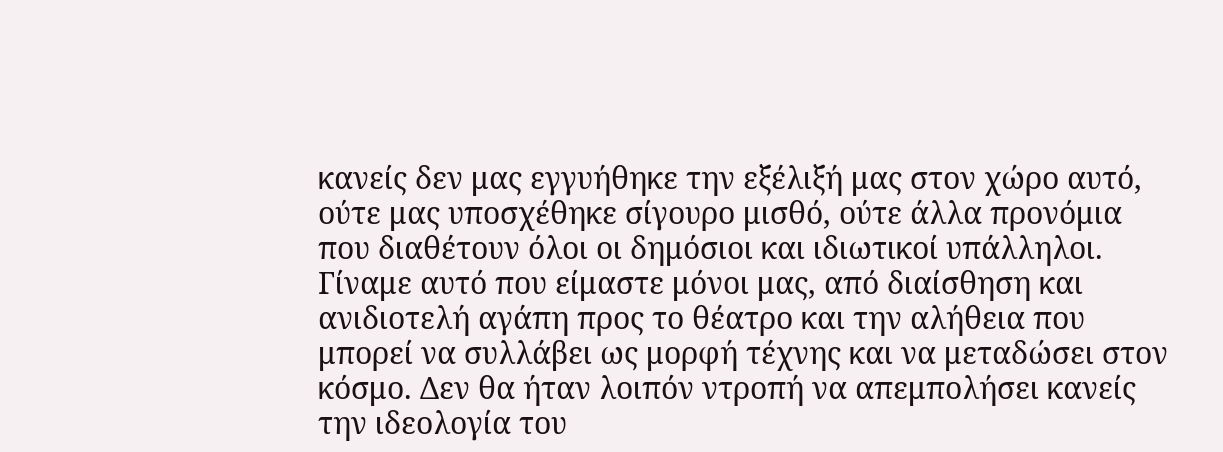κανείς δεν μας εγγυήθηκε την εξέλιξή μας στον χώρο αυτό, ούτε μας υποσχέθηκε σίγουρο μισθό, ούτε άλλα προνόμια που διαθέτουν όλοι οι δημόσιοι και ιδιωτικοί υπάλληλοι. Γίναμε αυτό που είμαστε μόνοι μας, από διαίσθηση και ανιδιοτελή αγάπη προς το θέατρο και την αλήθεια που μπορεί να συλλάβει ως μορφή τέχνης και να μεταδώσει στον κόσμο. Δεν θα ήταν λοιπόν ντροπή να απεμπολήσει κανείς την ιδεολογία του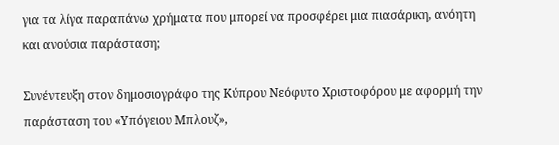για τα λίγα παραπάνω χρήματα που μπορεί να προσφέρει μια πιασάρικη, ανόητη και ανούσια παράσταση;

Συνέντευξη στον δημοσιογράφο της Κύπρου Νεόφυτο Χριστοφόρου με αφορμή την παράσταση του «Υπόγειου Μπλουζ»,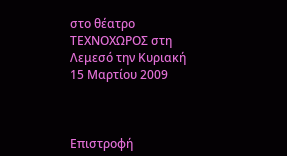στο θέατρο ΤΕΧΝΟΧΩΡΟΣ στη Λεμεσό την Κυριακή 15 Μαρτίου 2009



Επιστροφή